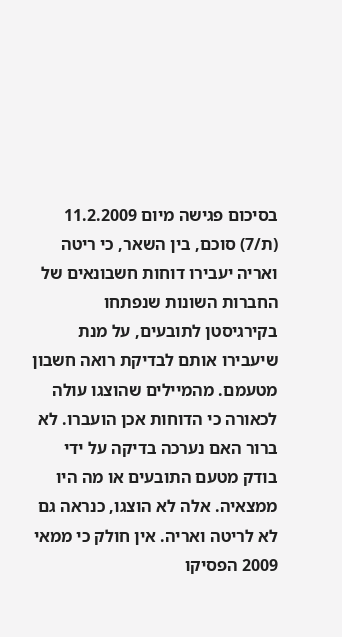בסיכום פגישה מיום 11.2.2009 (ת/7) סוכם, בין השאר, כי ריטה ואריה יעבירו דוחות חשבונאים של החברות השונות שנפתחו בקירגיסטן לתובעים, על מנת שיעבירו אותם לבדיקת רואה חשבון מטעמם. מהמיילים שהוצגו עולה לכאורה כי הדוחות אכן הועברו. לא ברור האם נערכה בדיקה על ידי בודק מטעם התובעים או מה היו ממצאיה. אלה לא הוצגו, כנראה גם לא לריטה ואריה. אין חולק כי ממאי 2009 הפסיקו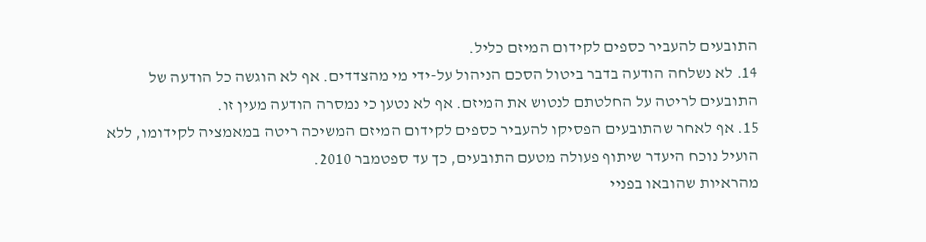התובעים להעביר כספים לקידום המיזם כליל.
14. לא נשלחה הודעה בדבר ביטול הסכם הניהול על-ידי מי מהצדדים. אף לא הוגשה כל הודעה של התובעים לריטה על החלטתם לנטוש את המיזם. אף לא נטען כי נמסרה הודעה מעין זו.
15. אף לאחר שהתובעים הפסיקו להעביר כספים לקידום המיזם המשיכה ריטה במאמציה לקידומו, ללא הועיל נוכח היעדר שיתוף פעולה מטעם התובעים, כך עד ספטמבר 2010.
מהראיות שהובאו בפניי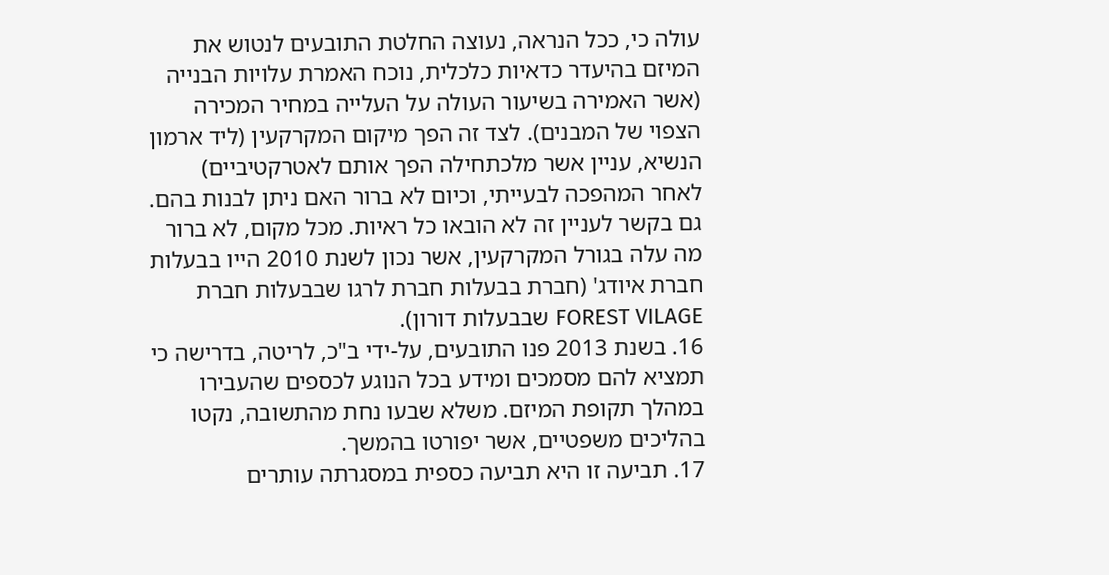עולה כי, ככל הנראה, נעוצה החלטת התובעים לנטוש את המיזם בהיעדר כדאיות כלכלית, נוכח האמרת עלויות הבנייה (אשר האמירה בשיעור העולה על העלייה במחיר המכירה הצפוי של המבנים). לצד זה הפך מיקום המקרקעין (ליד ארמון הנשיא, עניין אשר מלכתחילה הפך אותם לאטרקטיביים) לאחר המהפכה לבעייתי, וכיום לא ברור האם ניתן לבנות בהם. גם בקשר לעניין זה לא הובאו כל ראיות. מכל מקום, לא ברור מה עלה בגורל המקרקעין, אשר נכון לשנת 2010 הייו בבעלות חברת איודג' (חברת בבעלות חברת לרגו שבבעלות חברת FOREST VILAGE שבבעלות דורון).
16. בשנת 2013 פנו התובעים, על-ידי ב"כ, לריטה, בדרישה כי תמציא להם מסמכים ומידע בכל הנוגע לכספים שהעבירו במהלך תקופת המיזם. משלא שבעו נחת מהתשובה, נקטו בהליכים משפטיים, אשר יפורטו בהמשך.
17. תביעה זו היא תביעה כספית במסגרתה עותרים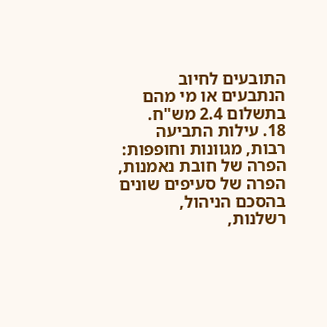התובעים לחיוב הנתבעים או מי מהם בתשלום 2.4 מש"ח.
18. עילות התביעה רבות, מגוונות וחופפות: הפרה של חובת נאמנות, הפרה של סעיפים שונים בהסכם הניהול, רשלנות,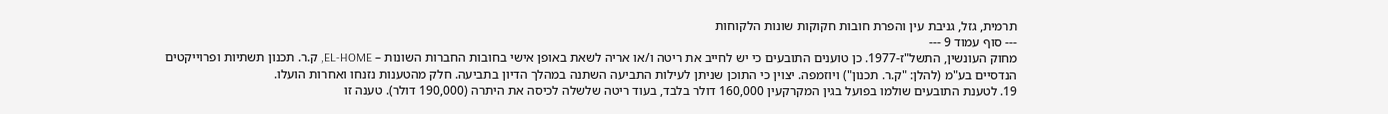תרמית, גזל, גניבת עין והפרת חובות חקוקות שונות הלקוחות
--- סוף עמוד 9 ---
מחוק העונשין, התשל"ז-1977. כן טוענים התובעים כי יש לחייב את ריטה ו/או אריה לשאת באופן אישי בחובות החברות השונות – EL-HOME, ק.ר. תכנון תשתיות ופרוייקטים הנדסיים בע"מ (להלן: "ק.ר. תכנון") ויוזמפה. יצוין כי התוכן שניתן לעילות התביעה השתנה במהלך הדיון בתביעה. חלק מהטענות נזנחו ואחרות הועלו.
19. לטענת התובעים שולמו בפועל בגין המקרקעין 160,000 דולר בלבד, בעוד ריטה שלשלה לכיסה את היתרה (190,000 דולר). טענה זו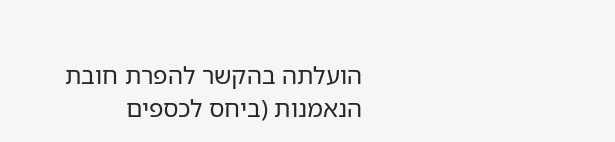הועלתה בהקשר להפרת חובת הנאמנות (ביחס לכספים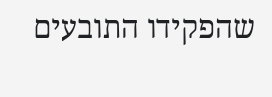שהפקידו התובעים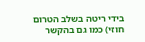בידי ריטה בשלב הטרום חוזי) כמו גם בהקשר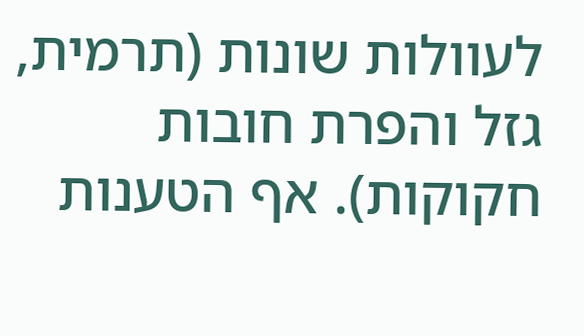לעוולות שונות (תרמית, גזל והפרת חובות חקוקות). אף הטענות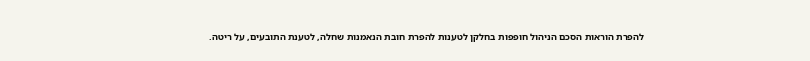להפרת הוראות הסכם הניהול חופפות בחלקן לטענות להפרת חובת הנאמנות שחלה, לטענת התובעים, על ריטה.